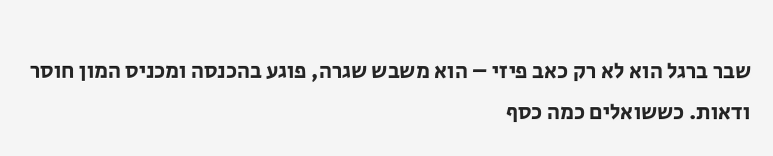שבר ברגל הוא לא רק כאב פיזי – הוא משבש שגרה, פוגע בהכנסה ומכניס המון חוסר ודאות. כששואלים כמה כסף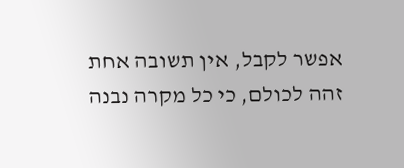אפשר לקבל, אין תשובה אחת זהה לכולם, כי כל מקרה נבנה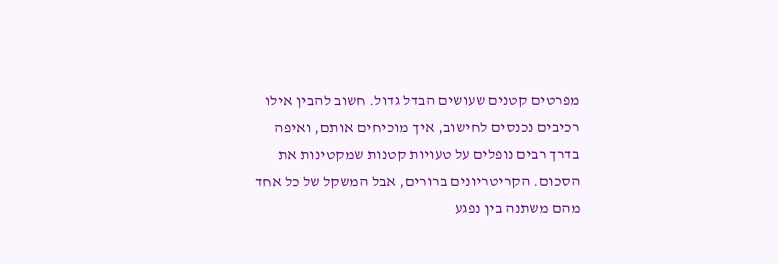מפרטים קטנים שעושים הבדל גדול. חשוב להבין אילו רכיבים נכנסים לחישוב, איך מוכיחים אותם, ואיפה בדרך רבים נופלים על טעויות קטנות שמקטינות את הסכום. הקריטריונים ברורים, אבל המשקל של כל אחד מהם משתנה בין נפגע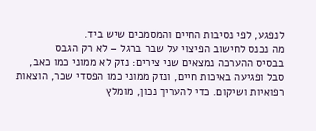לנפגע, לפי נסיבות החיים והמסמכים שיש ביד.
מה נכנס לחישוב הפיצוי על שבר ברגל – לא רק הגבס
בבסיס ההערכה נמצאים שני צירים: נזק לא ממוני כמו כאב, סבל ופגיעה באיכות חיים, ונזק ממוני כמו הפסדי שכר, הוצאות רפואיות ושיקום. כדי להעריך נכון, מומלץ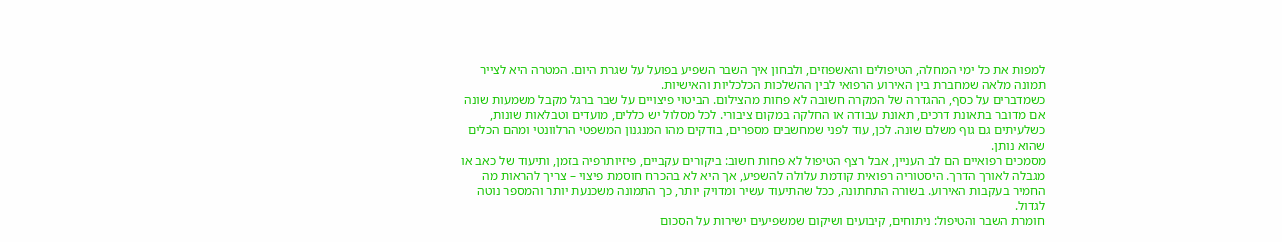למפות את כל ימי המחלה, הטיפולים והאשפוזים, ולבחון איך השבר השפיע בפועל על שגרת היום. המטרה היא לצייר תמונה מלאה שמחברת בין האירוע הרפואי לבין ההשלכות הכלכליות והאישיות.
כשמדברים על כסף, ההגדרה של המקרה חשובה לא פחות מהצילום. הביטוי פיצויים על שבר ברגל מקבל משמעות שונה אם מדובר בתאונת דרכים, תאונת עבודה או החלקה במקום ציבורי. לכל מסלול יש כללים, מועדים וטבלאות שונות, כשלעיתים גם גוף משלם שונה. לכן, עוד לפני שמחשבים מספרים, בודקים מהו המנגנון המשפטי הרלוונטי ומהם הכלים שהוא נותן.
מסמכים רפואיים הם לב העניין, אבל רצף הטיפול לא פחות חשוב: ביקורים עקביים, פיזיותרפיה בזמן, ותיעוד של כאב או מגבלה לאורך הדרך. היסטוריה רפואית קודמת עלולה להשפיע, אך היא לא בהכרח חוסמת פיצוי – צריך להראות מה החמיר בעקבות האירוע. בשורה התחתונה, ככל שהתיעוד עשיר ומדויק יותר, כך התמונה משכנעת יותר והמספר נוטה לגדול.
חומרת השבר והטיפול: ניתוחים, קיבועים ושיקום שמשפיעים ישירות על הסכום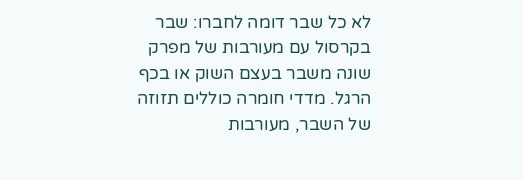לא כל שבר דומה לחברו: שבר בקרסול עם מעורבות של מפרק שונה משבר בעצם השוק או בכף הרגל. מדדי חומרה כוללים תזוזה של השבר, מעורבות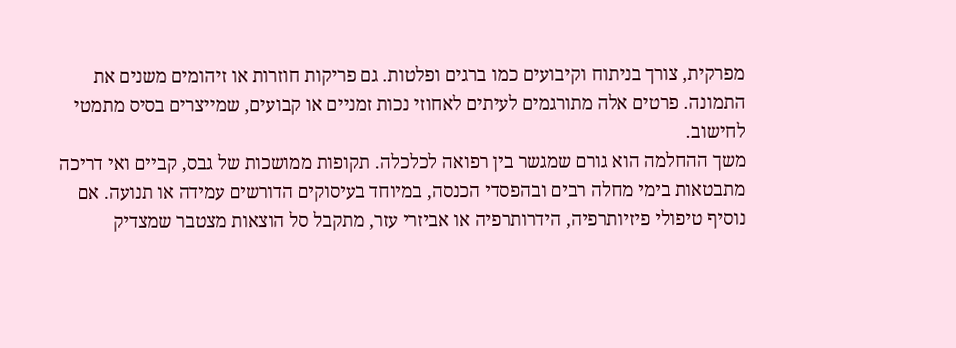מפרקית, צורך בניתוח וקיבועים כמו ברגים ופלטות. גם פריקות חוזרות או זיהומים משנים את התמונה. פרטים אלה מתורגמים לעיתים לאחוזי נכות זמניים או קבועים, שמייצרים בסיס מתמטי לחישוב.
משך ההחלמה הוא גורם שמגשר בין רפואה לכלכלה. תקופות ממושכות של גבס, קביים ואי דריכה מתבטאות בימי מחלה רבים ובהפסדי הכנסה, במיוחד בעיסוקים הדורשים עמידה או תנועה. אם נוסיף טיפולי פיזיותרפיה, הידרותרפיה או אביזרי עזר, מתקבל סל הוצאות מצטבר שמצדיק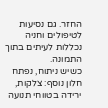החזר. גם נסיעות לטיפולים וחניה נכללות לעיתים בתוך התמונה.
כשיש ניתוח, נפתח חלון נוסף: צלקות, ירידה בטווחי תנועה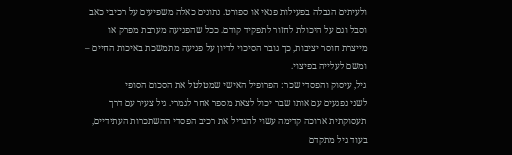ולעיתים הגבלה בפעילות פנאי או ספורט. נתונים כאלה משפיעים על רכיבי כאב וסבל וגם על היכולת לחזור לתפקיד קודם. ככל שהפגיעה מערבת מפרק או מייצרת חוסר יציבות, כך גובר הסיכוי לדיון על פגיעה מתמשכת באיכות החיים – ומשם לעלייה בפיצוי.
גיל, עיסוק והפסדי שכר: הפרופיל האישי שמטלטל את הסכום הסופי
לשני נפגעים עם אותו שבר יכול לצאת מספר אחר לגמרי. גיל צעיר עם דרך תעסוקתית ארוכה קדימה עשוי להגדיל את רכיב הפסדי ההשתכרות העתידיים, בעוד גיל מתקדם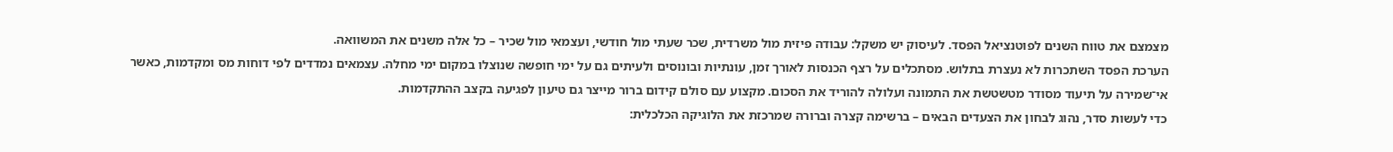מצמצם את טווח השנים לפוטנציאל הפסד. לעיסוק יש משקל: עבודה פיזית מול משרדית, שכר שעתי מול חודשי, ועצמאי מול שכיר – כל אלה משנים את המשוואה.
הערכת הפסד השתכרות לא נעצרת בתלוש. מסתכלים על רצף הכנסות לאורך זמן, עונתיות ובונוסים ולעיתים גם על ימי חופשה שנוצלו במקום ימי מחלה. עצמאים נמדדים לפי דוחות מס ומקדמות, כאשר אי־שמירה על תיעוד מסודר מטשטשת את התמונה ועלולה להוריד את הסכום. מקצוע עם סולם קידום ברור מייצר גם טיעון לפגיעה בקצב ההתקדמות.
כדי לעשות סדר, נהוג לבחון את הצעדים הבאים – ברשימה קצרה וברורה שמרכזת את הלוגיקה הכלכלית: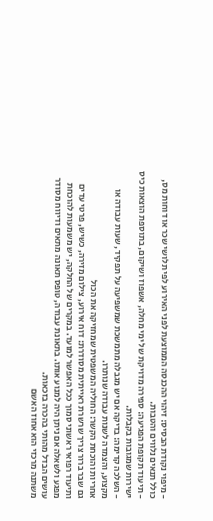- מיפוי נקודת הבסיס: זיהוי ההכנסה הממוצעת לפני האירוע לפי תלושי שכר או דוחות מס, כולל תנאים נלווים והטבות.
- תיעוד תקופת הפגיעה: ספירה מדויקת של ימי מחלה, אשפוז ושיקום, בתוספת הוצאות כיס ישירות שמגובות בקבלות.
- השלכה קדימה: בדיקה אם יש מגבלה מתמשכת שמשפיעה על תפקיד, שעות עבודה או מקצוע, והצמדה לשנות עבודה שנותרו.
אחריות והוכחת הקשר: החוליה המשפטית שמחזיקה את הכול
גם שבר ברור צריך שרשרת ראייתית מסודרת: דוח אירוע, צילום מזירה, כשיש, פרטי עדים ותיעוד רפואי ראשוני סמוך ככל האפשר למועד. במקרים של החלקה, יש משמעות להוכחת מפגע ולשאלה אם ניתן היה למנוע אותו. בתאונת עבודה, טופס תאונה מתאים ודיווח מסודר עושים הבדל מהותי בהכרה בזכאות.
משתנה מרכזי הוא אחוז האשם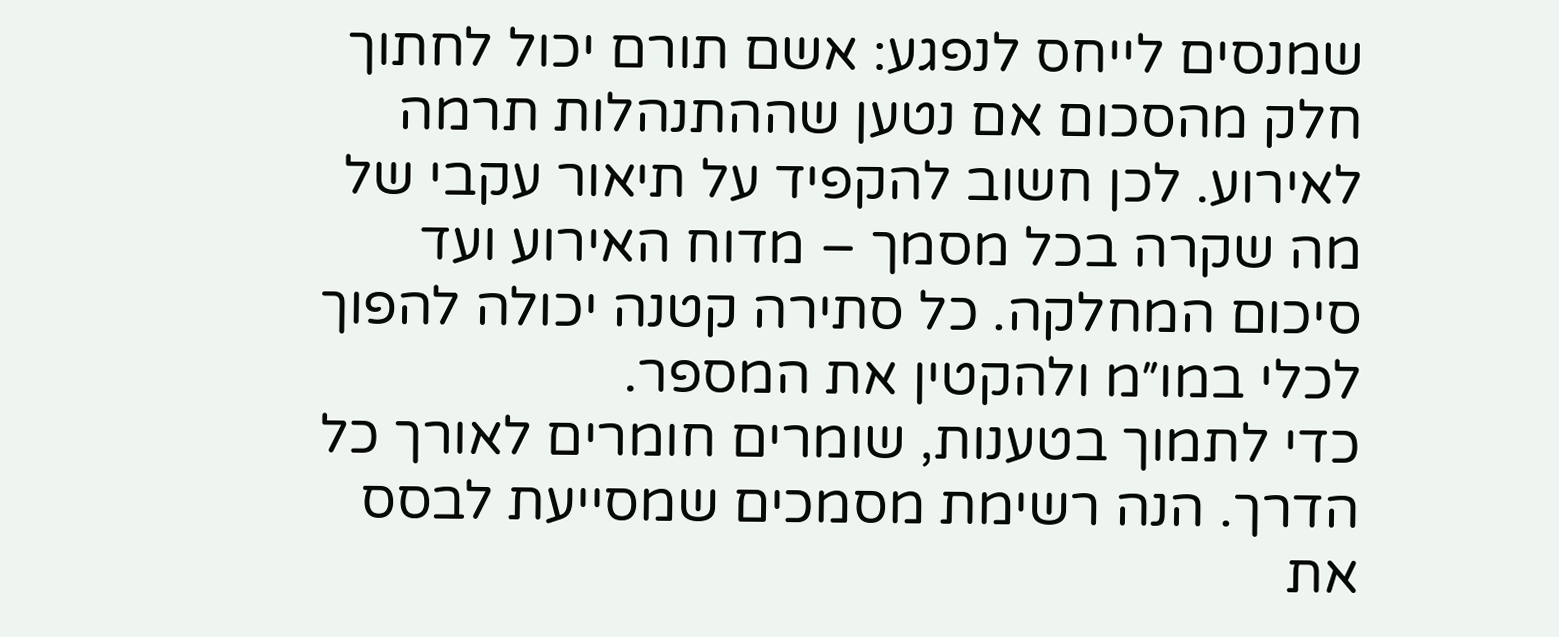שמנסים לייחס לנפגע: אשם תורם יכול לחתוך חלק מהסכום אם נטען שההתנהלות תרמה לאירוע. לכן חשוב להקפיד על תיאור עקבי של מה שקרה בכל מסמך – מדוח האירוע ועד סיכום המחלקה. כל סתירה קטנה יכולה להפוך לכלי במו״מ ולהקטין את המספר.
כדי לתמוך בטענות, שומרים חומרים לאורך כל הדרך. הנה רשימת מסמכים שמסייעת לבסס את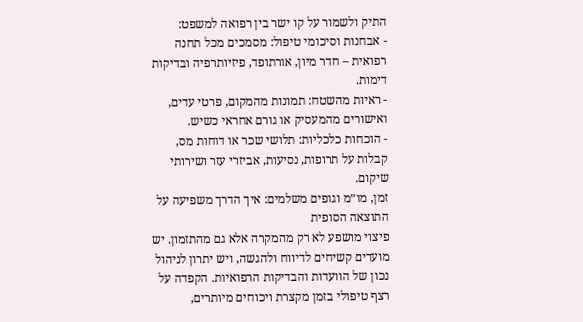התיק ולשמור על קו ישר בין רפואה למשפט:
- אבחנות וסיכומי טיפול: מסמכים מכל תחנה רפואית – חדר מיון, אורתופד, פיזיותרפיה ובדיקות דימות.
- ראיות מהשטח: תמונות מהמקום, פרטי עדים, ואישורים מהמעסיק או גורם אחראי כשיש.
- הוכחות כלכליות: תלושי שכר או דוחות מס, קבלות על תרופות, נסיעות, אביזרי עזר ושירותי שיקום.
זמן, מו״מ וגופים משלמים: איך הדרך משפיעה על התוצאה הסופית
פיצוי מושפע לא רק מהמקרה אלא גם מהתזמון. יש מועדים קשיחים לדיווח ולהגשה, ויש יתרון לניהול נכון של הוועדות והבדיקות הרפואיות. הקפדה על רצף טיפולי בזמן מקצרת ויכוחים מיותרים,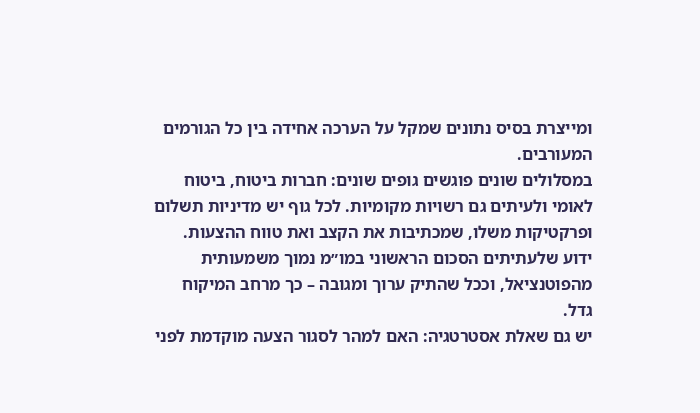ומייצרת בסיס נתונים שמקל על הערכה אחידה בין כל הגורמים המעורבים.
במסלולים שונים פוגשים גופים שונים: חברות ביטוח, ביטוח לאומי ולעיתים גם רשויות מקומיות. לכל גוף יש מדיניות תשלום ופרקטיקות משלו, שמכתיבות את הקצב ואת טווח ההצעות. ידוע שלעתיתים הסכום הראשוני במו״מ נמוך משמעותית מהפוטנציאל, וככל שהתיק ערוך ומגובה – כך מרחב המיקוח גדל.
יש גם שאלת אסטרטגיה: האם למהר לסגור הצעה מוקדמת לפני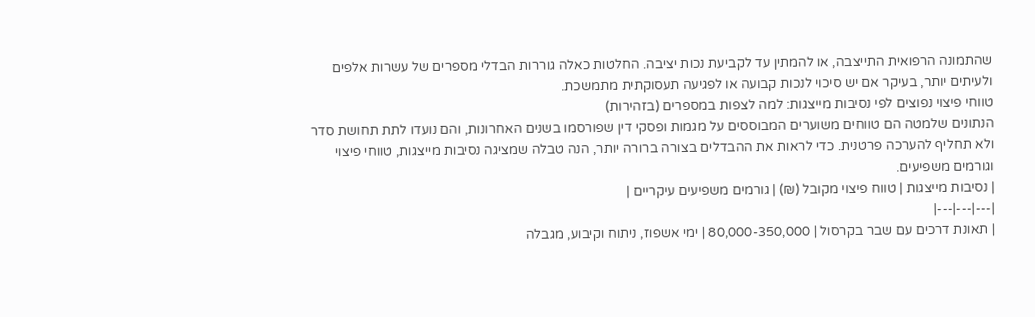שהתמונה הרפואית התייצבה, או להמתין עד לקביעת נכות יציבה. החלטות כאלה גוררות הבדלי מספרים של עשרות אלפים ולעיתים יותר, בעיקר אם יש סיכוי לנכות קבועה או לפגיעה תעסוקתית מתמשכת.
טווחי פיצוי נפוצים לפי נסיבות מייצגות: למה לצפות במספרים (בזהירות)
הנתונים שלמטה הם טווחים משוערים המבוססים על מגמות ופסקי דין שפורסמו בשנים האחרונות, והם נועדו לתת תחושת סדר ולא תחליף להערכה פרטנית. כדי לראות את ההבדלים בצורה ברורה יותר, הנה טבלה שמציגה נסיבות מייצגות, טווחי פיצוי וגורמים משפיעים.
| נסיבות מייצגות | טווח פיצוי מקובל (₪) | גורמים משפיעים עיקריים |
|---|---|---|
| תאונת דרכים עם שבר בקרסול | 80,000-350,000 | ימי אשפוז, ניתוח וקיבוע, מגבלה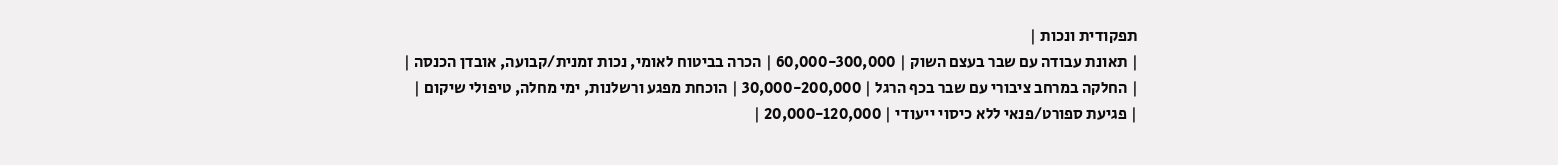תפקודית ונכות |
| תאונת עבודה עם שבר בעצם השוק | 60,000-300,000 | הכרה בביטוח לאומי, נכות זמנית/קבועה, אובדן הכנסה |
| החלקה במרחב ציבורי עם שבר בכף הרגל | 30,000-200,000 | הוכחת מפגע ורשלנות, ימי מחלה, טיפולי שיקום |
| פגיעת ספורט/פנאי ללא כיסוי ייעודי | 20,000-120,000 |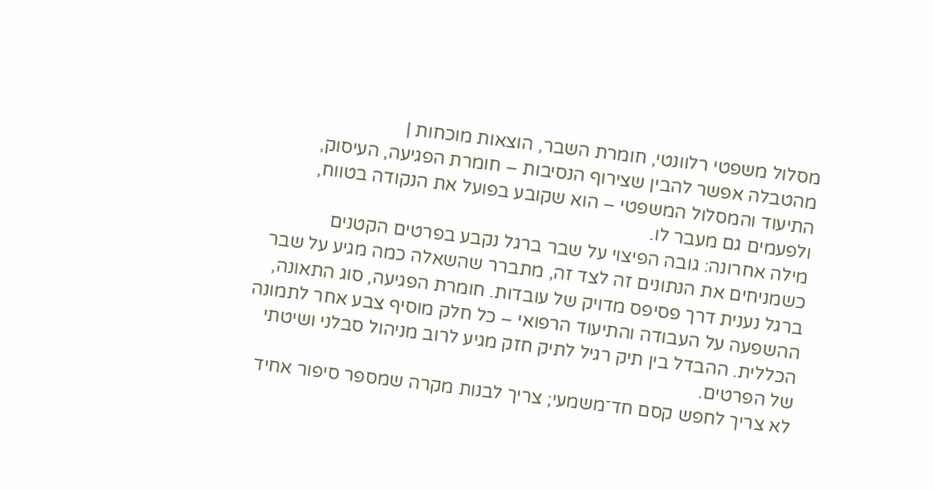מסלול משפטי רלוונטי, חומרת השבר, הוצאות מוכחות |
מהטבלה אפשר להבין שצירוף הנסיבות – חומרת הפגיעה, העיסוק, התיעוד והמסלול המשפטי – הוא שקובע בפועל את הנקודה בטווח, ולפעמים גם מעבר לו.
מילה אחרונה: גובה הפיצוי על שבר ברגל נקבע בפרטים הקטנים
כשמניחים את הנתונים זה לצד זה, מתברר שהשאלה כמה מגיע על שבר ברגל נענית דרך פסיפס מדויק של עובדות. חומרת הפגיעה, סוג התאונה, ההשפעה על העבודה והתיעוד הרפואי – כל חלק מוסיף צבע אחר לתמונה הכללית. ההבדל בין תיק רגיל לתיק חזק מגיע לרוב מניהול סבלני ושיטתי של הפרטים.
לא צריך לחפש קסם חד־משמעי; צריך לבנות מקרה שמספר סיפור אחיד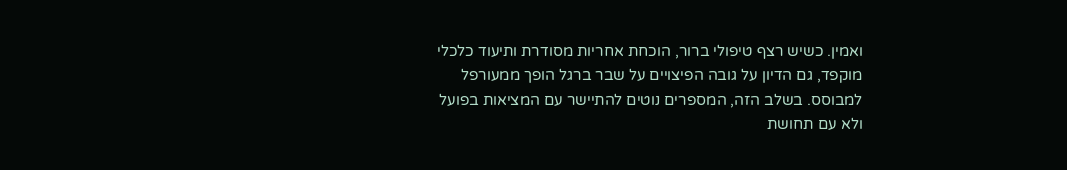ואמין. כשיש רצף טיפולי ברור, הוכחת אחריות מסודרת ותיעוד כלכלי מוקפד, גם הדיון על גובה הפיצויים על שבר ברגל הופך ממעורפל למבוסס. בשלב הזה, המספרים נוטים להתיישר עם המציאות בפועל ולא עם תחושת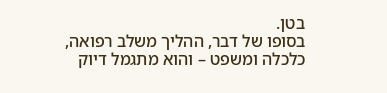בטן.
בסופו של דבר, ההליך משלב רפואה, כלכלה ומשפט – והוא מתגמל דיוק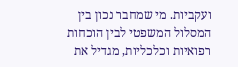ועקביות. מי שמחבר נכון בין המסלול המשפטי לבין הוכחות רפואיות וכלכליות, מגדיל את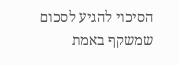הסיכוי להגיע לסכום שמשקף באמת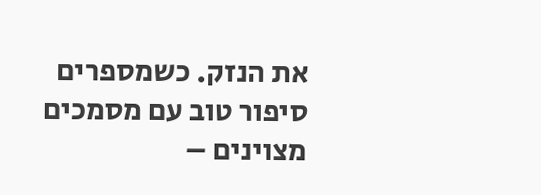את הנזק. כשמספרים סיפור טוב עם מסמכים מצוינים –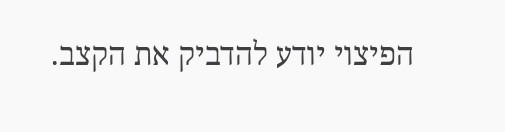הפיצוי יודע להדביק את הקצב.